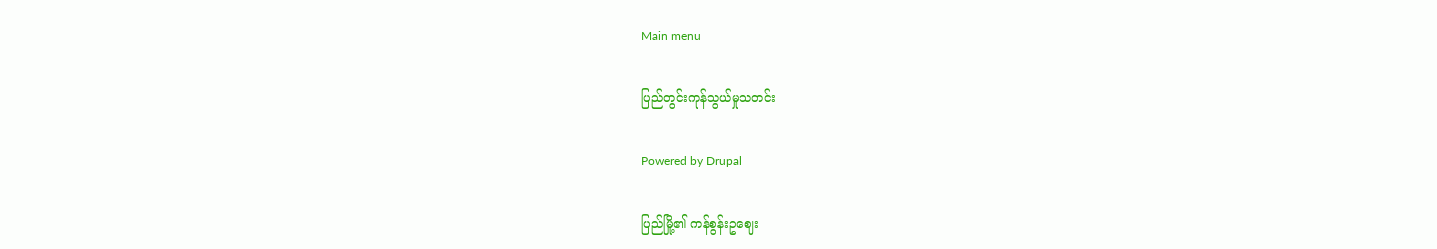Main menu

ပြည်တွင်းကုန်သွယ်မှုသတင်း

Powered by Drupal

ပြည်မြို့၏ ကန်စွန်းဥဈေး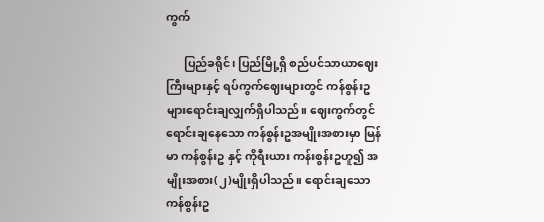ကွက်

      ပြည်ခရိုင်၊ ပြည်မြို့ရှိ စည်ပင်သာယာဈေးကြီးများနှင့် ရပ်ကွက်ဈေးများတွင် ကန်စွန်းဥ များရောင်းချလျှက်ရှိပါသည်။ ဈေးကွက်တွင်ရောင်းချနေသော ကန်စွန်းဥအမျိုးအစားမှာ မြန်မာ ကန်စွန်းဥ နှင့် ကိုရီးယား ကန်းစွန်းဥဟူ၍ အမျိုးအစား(၂)မျိုးရှိပါသည်။ ရောင်းချသော ကန်စွန်းဥ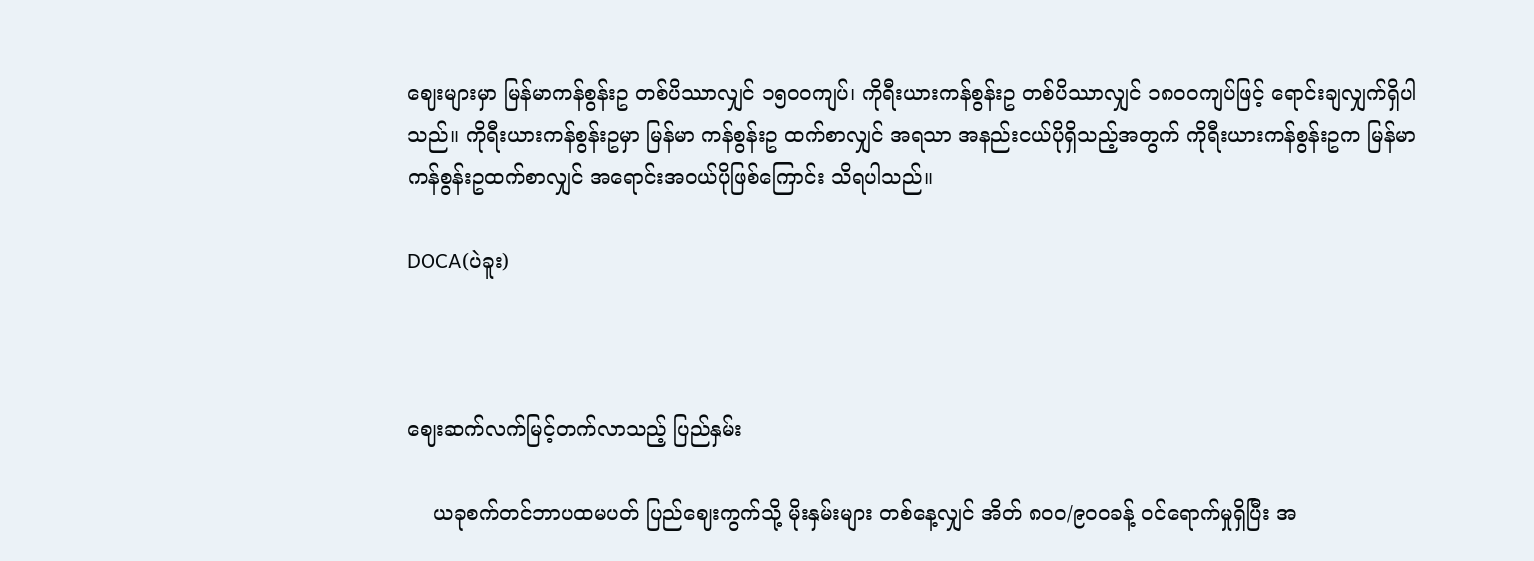ဈေးများမှာ မြန်မာကန်စွန်းဥ တစ်ပိဿာလျှင် ၁၅၀၀ကျပ်၊ ကိုရီးယားကန်စွန်းဥ တစ်ပိဿာလျှင် ၁၈၀၀ကျပ်ဖြင့် ရောင်းချလျှက်ရှိပါသည်။ ကိုရီးယားကန်စွန်းဥမှာ မြန်မာ ကန်စွန်းဥ ထက်စာလျှင် အရသာ အနည်းငယ်ပိုရှိသည့်အတွက် ကိုရီးယားကန်စွန်းဥက မြန်မာကန်စွန်းဥထက်စာလျှင် အရောင်းအဝယ်ပိုဖြစ်ကြောင်း သိရပါသည်။

DOCA(ပဲခူး)



ဈေးဆက်လက်မြင့်တက်လာသည့် ပြည်နှမ်း

    ယခုစက်တင်ဘာပထမပတ် ပြည်ဈေးကွက်သို့ မိုးနှမ်းများ တစ်နေ့လျှင် အိတ် ၈၀၀/၉၀၀ခန့် ဝင်ရောက်မှုရှိပြီး အ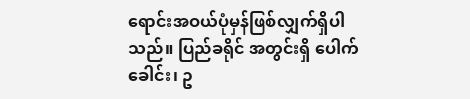ရောင်းအဝယ်ပုံမှန်ဖြစ်လျှက်ရှိပါသည်။ ပြည်ခရိုင် အတွင်းရှိ ပေါက်ခေါင်း၊ ဥ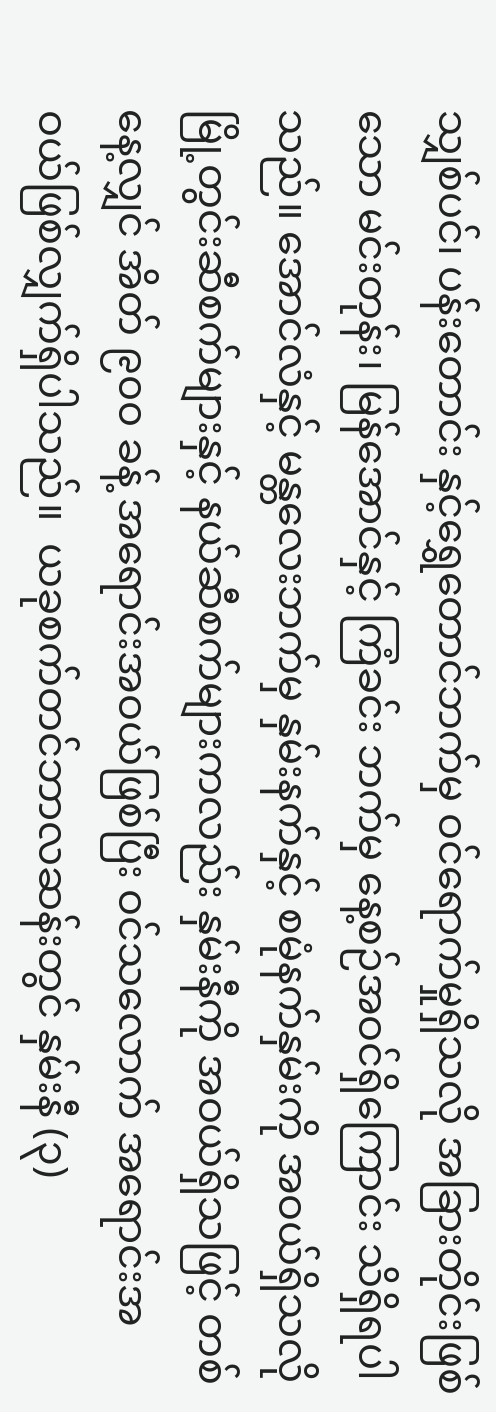သျှစ်ပင်၊ ပန်းတောင်း နှင့်ရွှေတောင်ဘက်မှ ဝင်ရောက်မှုရှိသလို အခြားတိုင်းဖြစ်သော မင်းတုန်း၊ မြန်အောင်နှင့် ကြံခင်း ဘက်မှ နေ့စဉ်အဝင်ရှိကြောင်း သိရှိရပါသည်။ အောင်လံနှင့် မန္တလေးဘက်မှ နှမ်းနက်နှင့် စမုံနက်နှမ်းကို အဝယ်ရှိသလို မြို့တွင်းဆီစက်များနှင့် နယ်ဆီစက်များကလည်း နှမ်းနီကို အဝယ်ရှိသဖြင့် တစ်နေ့လျှင် အိတ် ၉၀၀ ခန့် အရောင်းအဝယ်ဖြစ်ပြီး ဝင်သလောက် အရောင်းအဝယ်ဖြစ်လျှက်ရှိပါသည်။  ယခုစက်တင်ဘာလဆန်းတွင် နှမ်းနီ (၃)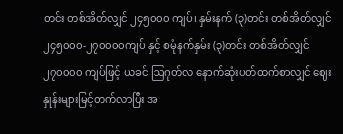တင်း တစ်အိတ်လျှင် ၂၄၅၀၀၀ ကျပ်၊ နှမ်းနက် (၃)တင်း တစ်အိတ်လျှင် ၂၄၅၀၀၀-၂၇၀၀၀၀ကျပ် နှင့် စမုံနက်နှမ်း (၃)တင်း တစ်အိတ်လျှင် ၂၇၀၀၀၀ ကျပ်ဖြင့် ယခင် ဩဂုတ်လ နောက်ဆုံးပတ်ထက်စာလျှင် ဈေးနှုန်းများမြင့်တက်လာပြီး အ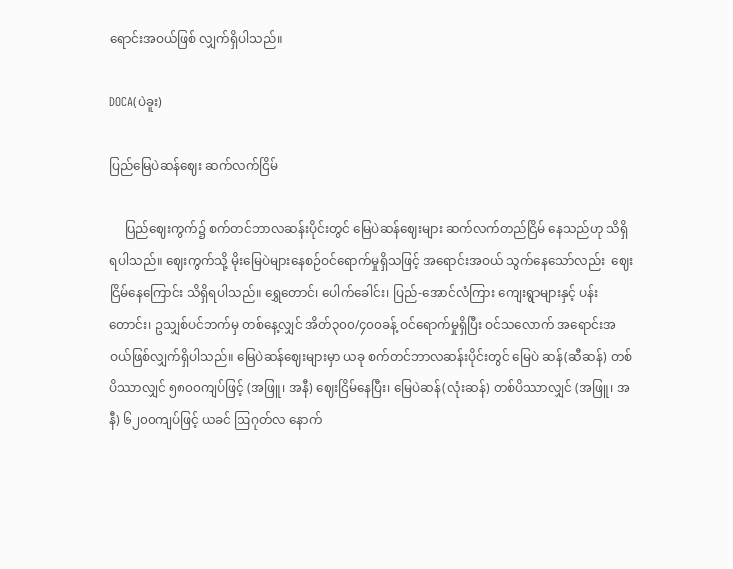ရောင်းအဝယ်ဖြစ် လျှက်ရှိပါသည်။

DOCA(ပဲခူး)

ပြည်မြေပဲဆန်ဈေး ဆက်လက်ငြိမ်

     ပြည်ဈေးကွက်၌ စက်တင်ဘာလဆန်းပိုင်းတွင် မြေပဲဆန်ဈေးများ ဆက်လက်တည်ငြိမ် နေသည်ဟု သိရှိရပါသည်။ ဈေးကွက်သို့ မိုးမြေပဲများ‌နေစဉ်ဝင်ရောက်မှုရှိသဖြင့် အရောင်းအဝယ် သွက်နေသော်လည်း  ဈေးငြိမ်နေကြောင်း သိရှိရပါသည်။ ရွှေတောင်၊ ပေါက်ခေါင်း၊ ပြည်-အောင်လံကြား ကျေးရွာများနှင့် ပန်းတောင်း၊ ဥသျှစ်ပင်ဘက်မှ တစ်နေ့လျှင် အိတ်၃၀၀/၄၀၀ခန့် ဝင်ရောက်မှုရှိပြီး ဝင်သလောက် အရောင်းအဝယ်ဖြစ်လျှက်ရှိပါသည်။ မြေပဲဆန်ဈေးများမှာ ယခု စက်တင်ဘာလဆန်းပိုင်းတွင် မြေပဲ ဆန်(ဆီဆန်) တစ်ပိဿာလျှင် ၅၈၀၀ကျပ်ဖြင့် (အဖြူ၊ အနီ) ဈေးငြိမ်နေပြီး၊ မြေပဲဆန်(လုံးဆန်) တစ်ပိဿာလျှင် (အဖြူ၊ အနီ) ၆၂၀၀ကျပ်ဖြင့် ယခင် ဩဂုတ်လ နောက်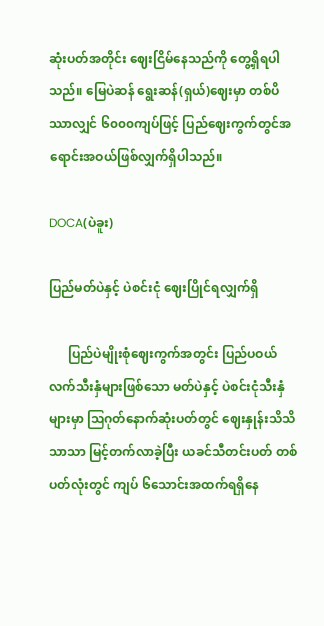ဆုံးပတ်အတိုင်း ဈေးငြိမ်နေသည်ကို တွေ့ရှိရပါသည်။ မြေပဲဆန် ရွေးဆန်(ရှယ်)ဈေးမှာ တစ်ပိဿာလျှင် ၆၀၀၀ကျပ်ဖြင့် ပြည်ဈေးကွက်တွင်အရောင်းအဝယ်ဖြစ်လျှက်ရှိပါသည်။

DOCA(ပဲခူး)

ပြည်မတ်ပဲနှင့် ပဲစင်းငုံ ဈေးပြိုင်ရလျှက်ရှိ

      ပြည်ပဲမျိုးစုံဈေးကွက်အတွင်း ပြည်ပဝယ်လက်သီးနှံများဖြစ်သော မတ်ပဲနှင့် ပဲစင်းငုံသီးနှံများမှာ ဩဂုတ်နောက်ဆုံးပတ်တွင် ဈေးနှုန်းသိသိသာသာ မြင့်တက်လာခဲ့ပြီး ယခင်သီတင်းပတ် တစ်ပတ်လုံးတွင် ကျပ် ၆သောင်းအထက်ရရှိနေ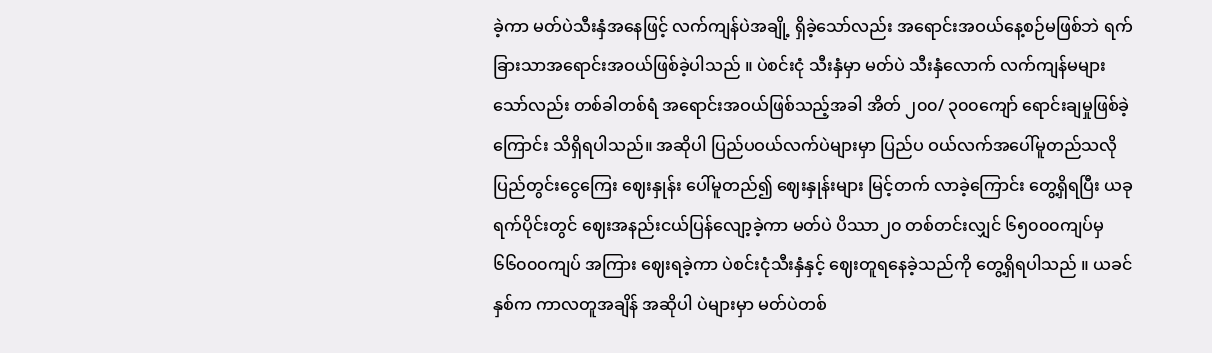ခဲ့ကာ မတ်ပဲသီးနှံအနေဖြင့် လက်ကျန်ပဲအချို့ ရှိခဲ့သော်လည်း အရောင်းအဝယ်နေ့စဉ်မဖြစ်ဘဲ ရက်ခြားသာအရောင်းအဝယ်ဖြစ်ခဲ့ပါသည် ။ ပဲစင်းငုံ သီးနှံမှာ မတ်ပဲ သီးနှံလောက် လက်ကျန်မများသော်လည်း တစ်ခါတစ်ရံ အရောင်းအဝယ်ဖြစ်သည့်အခါ အိတ် ၂၀၀/ ၃၀၀ကျော် ရောင်းချမှုဖြစ်ခဲ့ကြောင်း သိရှိရပါသည်။ အဆိုပါ ပြည်ပဝယ်လက်ပဲများမှာ ပြည်ပ ဝယ်လက်အပေါ်မူတည်သလို ပြည်တွင်းငွေကြေး ဈေးနှုန်း ပေါ်မူတည်၍ ဈေးနှုန်းများ မြင့်တက် လာခဲ့ကြောင်း တွေ့ရှိရပြီး ယခုရက်ပိုင်းတွင် ဈေးအနည်းငယ်ပြန်လျော့ခဲ့ကာ မတ်ပဲ ပိဿာ၂၀ တစ်တင်းလျှင် ၆၅၀၀၀ကျပ်မှ ၆၆၀၀၀ကျပ် အကြား ဈေးရခဲ့ကာ ပဲစင်းငုံသီးနှံနှင့် ဈေးတူရနေခဲ့သည်ကို တွေ့ရှိရပါသည် ။ ယခင်နှစ်က ကာလတူအချိန် အဆိုပါ ပဲများမှာ မတ်ပဲတစ်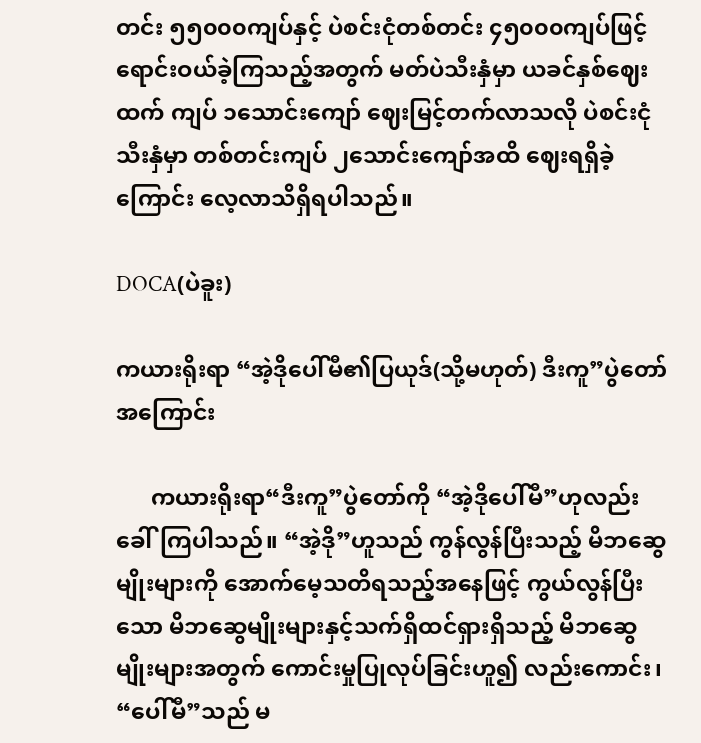တင်း ၅၅၀၀၀ကျပ်နှင့် ပဲစင်းငုံတစ်တင်း ၄၅၀၀၀ကျပ်ဖြင့် ရောင်းဝယ်ခဲ့ကြသည့်အတွက် မတ်ပဲသီးနှံမှာ ယခင်နှစ်ဈေးထက် ကျပ် ၁သောင်းကျော် ဈေးမြင့်တက်လာသလို ပဲစင်းငုံသီးနှံမှာ တစ်တင်းကျပ် ၂သောင်းကျော်အထိ ဈေးရရှိခဲ့ကြောင်း လေ့လာသိရှိရပါသည်။

DOCA(ပဲခူး)

ကယားရိုးရာ “အဲ့ဒိုပေါ်မီ၏ပြယုဒ်(သို့မဟုတ်) ဒီးကူ”ပွဲတော်အကြောင်း

      ကယားရိုးရာ“ဒီးကူ”ပွဲတော်ကို “အဲ့ဒိုပေါ်မီ”ဟုလည်း ခေါ်ကြပါသည်။ “အဲ့ဒို”ဟူသည် ကွန်လွန်ပြီးသည့် မိဘဆွေမျိုးများကို အောက်မေ့သတိရသည့်အနေဖြင့် ကွယ်လွန်ပြီးသော မိဘဆွေမျိုးများနှင့်သက်ရှိထင်ရှားရှိသည့် မိဘဆွေမျိုးများအတွက် ကောင်းမှုပြုလုပ်ခြင်းဟူ၍ လည်းကောင်း၊ “ပေါ်မီ”သည် မ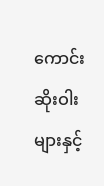ကောင်းဆိုးဝါးများနှင့်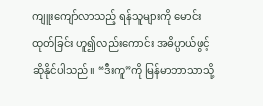ကျူးကျော်လာသည့် ရန်သူများကို မောင်းထုတ်ခြင်း ဟူ၍လည်းကောင်း အဓိပ္ပာယ်ဖွင့်ဆိုနိုင်ပါသည်။ “ဒီးကူ”ကို မြန်မာဘာသာသို့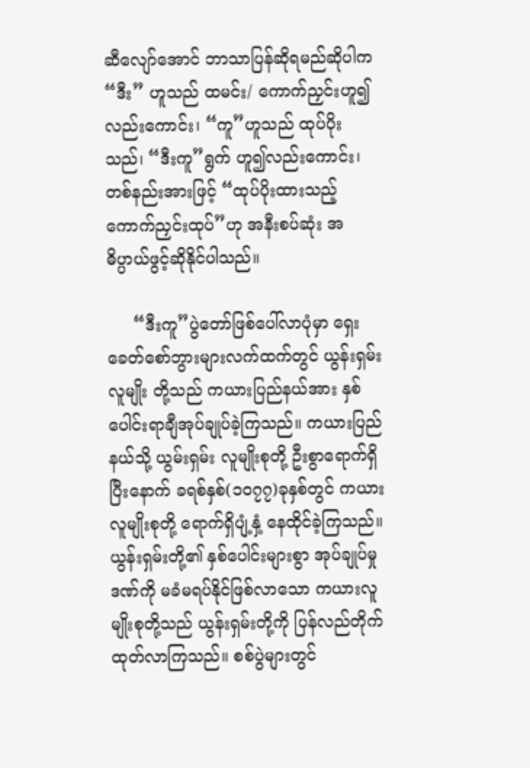ဆီလျော်အောင် ဘာသာပြန်ဆိုရမည်ဆိုပါက “ဒီး” ဟူသည် ထမင်း/ ကောက်ညှင်းဟူ၍ လည်းကောင်း၊ “ကူ”ဟူသည် ထုပ်ပိုးသည်၊ “ဒီးကူ”ရွက် ဟူ၍လည်းကောင်း၊ တစ်နည်းအားဖြင့် “ထုပ်ပိုးထားသည့် ကောက်ညှင်းထုပ်”ဟု အနီးစပ်ဆုံး အဓိပ္ပာယ်ဖွင့်ဆိုနိုင်ပါသည်။

     “ဒီးကူ”ပွဲတော်ဖြစ်ပေါ်လာပုံမှာ ရှေးခေတ်စော်ဘွားများလက်ထက်တွင် ယွန်းရှမ်းလူမျိုး တို့သည် ကယားပြည်နယ်အား နှစ်ပေါင်းရာချီအုပ်ချုပ်ခဲ့ကြသည်။ ကယားပြည်နယ်သို့ ယွမ်းရှမ်း လူမျိုးစုတို့ ဦးစွာရောက်ရှိပြီးနောက် ခရစ်နှစ်(၁၀၇၇)ခုနှစ်တွင် ကယားလူမျိုးစုတို့ ရောက်ရှိပျံ့နှံ့ နေထိုင်ခဲ့ကြသည်။ ယွန်းရှမ်းတို့၏ နှစ်ပေါင်းများစွာ အုပ်ချုပ်မှုဒဏ်ကို မခံမရပ်နိုင်ဖြစ်လာသော ကယားလူမျိုးစုတို့သည် ယွန်းရှမ်းတို့ကို ပြန်လည်တိုက်ထုတ်လာကြသည်။ စစ်ပွဲများတွင်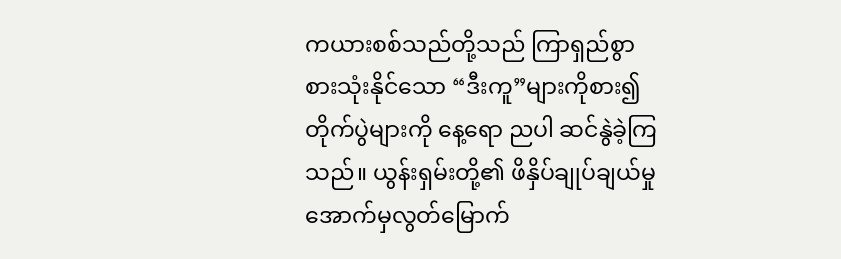ကယားစစ်သည်တို့သည် ကြာရှည်စွာ စားသုံးနိုင်သော “ဒီးကူ”များကိုစား၍ တိုက်ပွဲများကို နေ့ရော ညပါ ဆင်နွဲခဲ့ကြသည်။ ယွန်းရှမ်းတို့၏ ဖိနှိပ်ချုပ်ချယ်မှုအောက်မှလွတ်မြောက်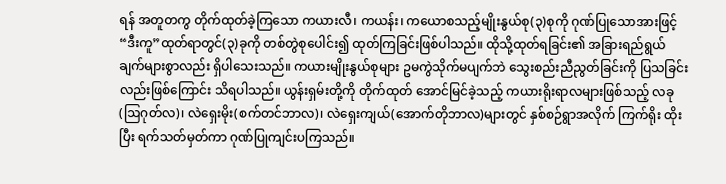ရန် အတူတကွ တိုက်ထုတ်ခဲ့ကြသော ကယားလီ၊ ကယန်း၊ ကယောစသည့်မျိုးနွယ်စု(၃)စုကို ဂုဏ်ပြုသောအားဖြင့် “ဒီးကူ”ထုတ်ရာတွင်(၃)ခုကို တစ်တွဲစုပေါင်း၍ ထုတ်ကြခြင်းဖြစ်ပါသည်။ ထိုသို့ထုတ်ရခြင်း၏ အခြားရည်ရွယ်ချက်များစွာလည်း ရှိပါသေးသည်။ ကယားမျိုးနွယ်စုများ ဥမကွဲသိုက်မပျက်ဘဲ သွေးစည်းညီညွတ်ခြင်းကို ပြသခြင်းလည်းဖြစ်ကြောင်း သိရပါသည်။ ယွန်းရှမ်းတို့ကို တိုက်ထုတ် အောင်မြင်ခဲ့သည့် ကယားရိုးရာလများဖြစ်သည့် လခု(ဩဂုတ်လ)၊ လဲရှေးမိုး(စက်တင်ဘာလ)၊ လဲရှေးကျယ်(အောက်တိုဘာလ)များတွင် နှစ်စဉ်ရွာအလိုက် ကြက်ရိုး ထိုးပြီး ရက်သတ်မှတ်ကာ ဂုဏ်ပြုကျင်းပကြသည်။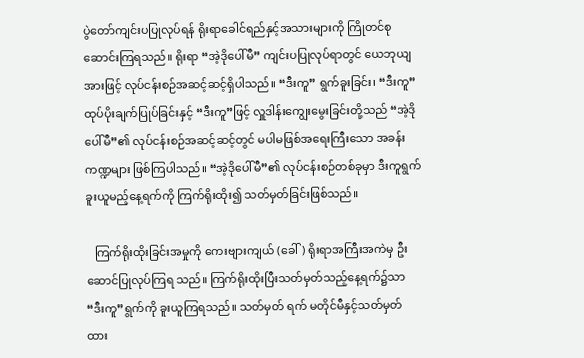ပွဲတော်ကျင်းပပြုလုပ်ရန် ရိုးရာခေါင်ရည်နှင့်အသားများကို ကြိုတင်စုဆောင်းကြရသည်။ ရိုးရာ “အဲ့ဒိုပေါ်မီ” ကျင်းပပြုလုပ်ရာတွင် ယေဘုယျအားဖြင့် လုပ်ငန်းစဉ်အဆင့်ဆင့်ရှိပါသည်။ “ဒီးကူ” ရွက်ခူးခြင်း၊ “ဒီးကူ” ထုပ်ပိုးချက်ပြုပ်ခြင်းနှင့် “ဒီးကူ”ဖြင့် လှူဒါန်းကျွေးမွေးခြင်းတို့သည် “အဲ့ဒိုပေါ်မီ”၏ လုပ်ငန်းစဉ်အဆင့်ဆင့်တွင် မပါမဖြစ်အရေးကြီးသော အခန်းကဏ္ဍများ ဖြစ်ကြပါသည်။ “အဲ့ဒိုပေါ်မီ”၏ လုပ်ငန်းစဉ်တစ်ခုမှာ ဒီးကူရွက်ခူးယူမည့်နေ့ရက်ကို ကြက်ရိုးထိုး၍ သတ်မှတ်ခြင်းဖြစ်သည်။

   ကြက်ရိုးထိုးခြင်းအမှုကို ကေးဗျားကျယ် (ခေါ်) ရိုးရာအကြီးအကဲမှ ဦးဆောင်ပြုလုပ်ကြရ သည်။ ကြက်ရိုးထိုးပြီးသတ်မှတ်သည့်နေ့ရက်၌သာ “ဒီးကူ”ရွက်ကို ခူးယူကြရသည်။ သတ်မှတ် ရက် မတိုင်မီနှင့်သတ်မှတ်ထား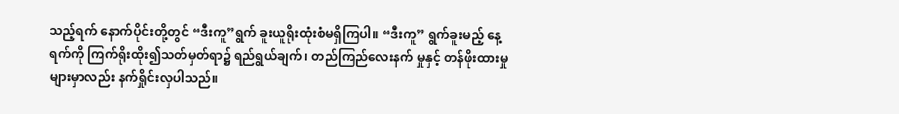သည့်ရက် နောက်ပိုင်းတို့တွင် “ဒီးကူ”ရွက် ခူးယူရိုးထုံးစံမရှိကြပါ။ “ဒီးကူ” ရွက်ခူးမည့် နေ့ရက်ကို ကြက်ရိုးထိုး၍သတ်မှတ်ရာ၌ ရည်ရွယ်ချက်၊ တည်ကြည်လေးနက် မှုနှင့် တန်ဖိုးထားမှုများမှာလည်း နက်ရှိုင်းလှပါသည်။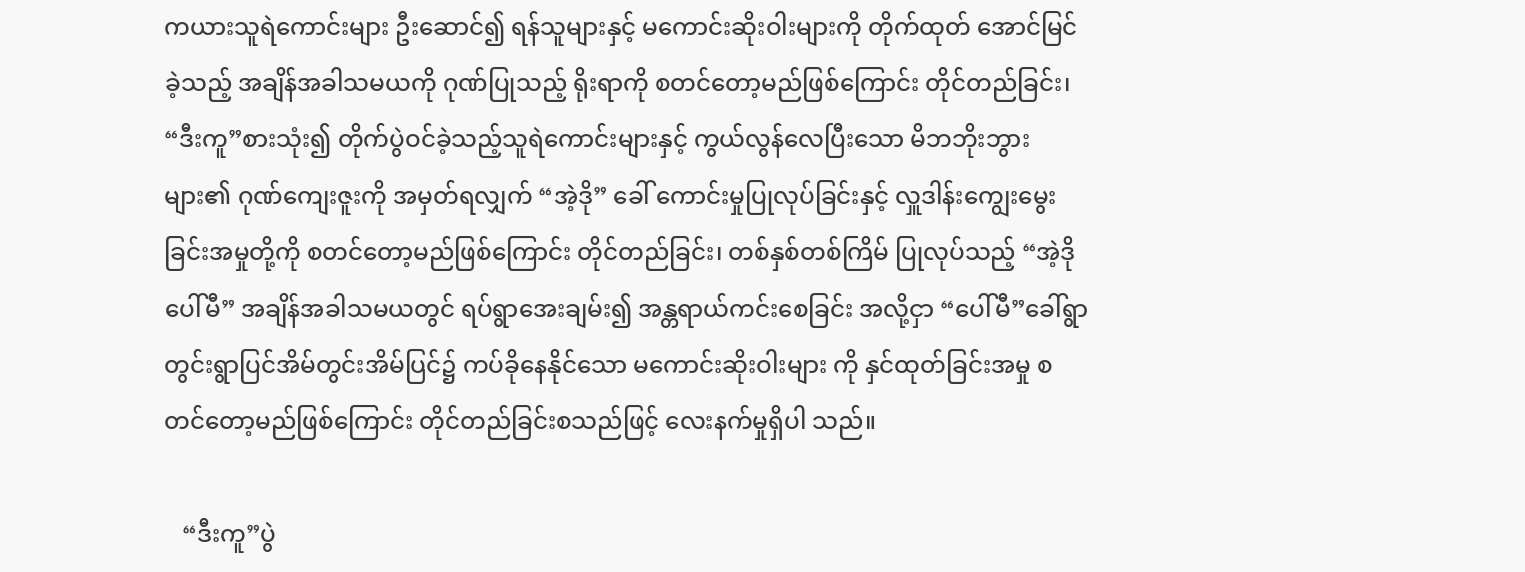ကယားသူရဲကောင်းများ ဦးဆောင်၍ ရန်သူများနှင့် မကောင်းဆိုးဝါးများကို တိုက်ထုတ် အောင်မြင်ခဲ့သည့် အချိန်အခါသမယကို ဂုဏ်ပြုသည့် ရိုးရာကို စတင်တော့မည်ဖြစ်ကြောင်း တိုင်တည်ခြင်း၊ “ဒီးကူ”စားသုံး၍ တိုက်ပွဲဝင်ခဲ့သည့်သူရဲကောင်းများနှင့် ကွယ်လွန်လေပြီးသော မိဘဘိုးဘွားများ၏ ဂုဏ်ကျေးဇူးကို အမှတ်ရလျှက် “အဲ့ဒို” ခေါ် ကောင်းမှုပြုလုပ်ခြင်းနှင့် လှူဒါန်းကျွေးမွေးခြင်းအမှုတို့ကို စတင်တော့မည်ဖြစ်ကြောင်း တိုင်တည်ခြင်း၊ တစ်နှစ်တစ်ကြိမ် ပြုလုပ်သည့် “အဲ့ဒိုပေါ်မီ” အချိန်အခါသမယတွင် ရပ်ရွာအေးချမ်း၍ အန္တရာယ်ကင်းစေခြင်း အလို့ငှာ “ပေါ်မီ”ခေါ်ရွာတွင်းရွာပြင်အိမ်တွင်းအိမ်ပြင်၌ ကပ်ခိုနေနိုင်သော မကောင်းဆိုးဝါးများ ကို နှင်ထုတ်ခြင်းအမှု စတင်တော့မည်ဖြစ်ကြောင်း တိုင်တည်ခြင်းစသည်ဖြင့် လေးနက်မှုရှိပါ သည်။

   “ဒီးကူ”ပွဲ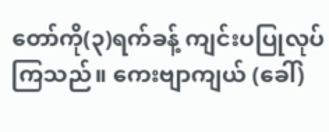တော်ကို(၃)ရက်ခန့် ကျင်းပပြုလုပ်ကြသည်။ ကေးဗျာကျယ် (ခေါ်)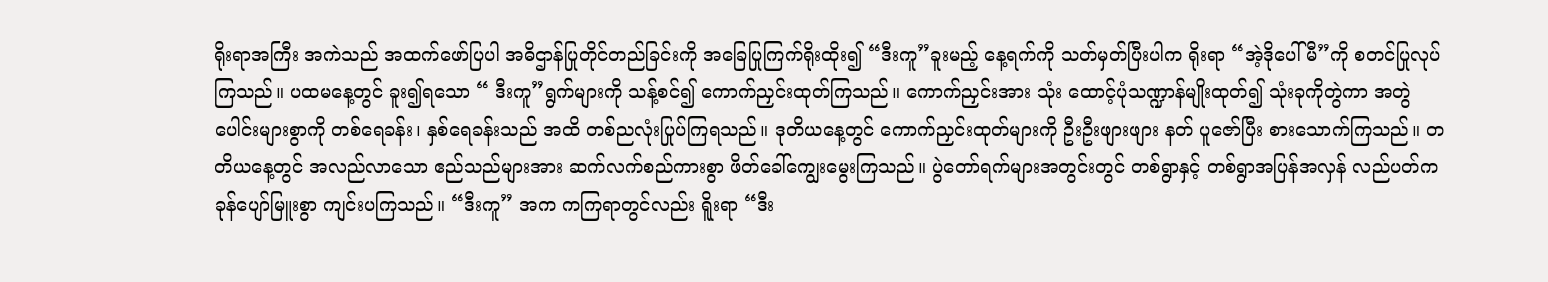ရိုးရာအကြီး အကဲသည် အထက်ဖော်ပြပါ အဓိဌာန်ပြုတိုင်တည်ခြင်းကို အခြေပြုကြက်ရိုးထိုး၍ “ဒီးကူ”ခူးမည့် နေ့ရက်ကို သတ်မှတ်ပြီးပါက ရိုးရာ “အဲ့ဒိုပေါ်မီ”ကို စတင်ပြုလုပ်ကြသည်။ ပထမနေ့တွင် ခူး၍ရသော “ ဒီးကူ”ရွက်များကို သန့်စင်၍ ကောက်ညှင်းထုတ်ကြသည်။ ကောက်ညှင်းအား သုံး ထောင့်ပုံသဏ္ဍာန်မျိုးထုတ်၍ သုံးခုကိုတွဲကာ အတွဲပေါင်းများစွာကို တစ်ရေခန်း၊ နှစ်ရေခန်းသည် အထိ တစ်ညလုံးပြုပ်ကြရသည်။ ဒုတိယနေ့တွင် ကောက်ညှင်းထုတ်များကို ဦးဦးဖျားဖျား နတ် ပူဇော်ပြီး စားသောက်ကြသည်။ တတိယနေ့တွင် အလည်လာသော ဧည်သည်များအား ဆက်လက်စည်ကားစွာ ဖိတ်ခေါ်ကျွေးမွေးကြသည်။ ပွဲတော်ရက်များအတွင်းတွင် တစ်ရွာနှင့် တစ်ရွာအပြန်အလှန် လည်ပတ်ကခုန်ပျော်မြူးစွာ ကျင်းပကြသည်။ “ဒီးကူ” အက ကကြရာတွင်လည်း ရိူးရာ “ဒီး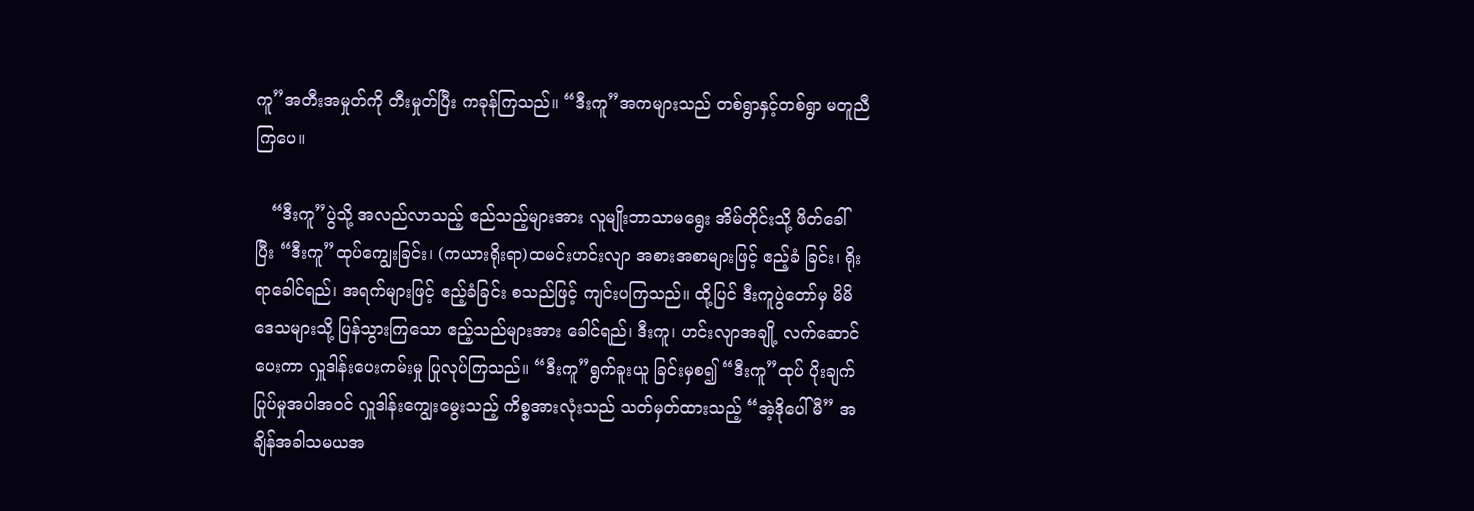ကူ”အတီးအမှုတ်ကို တီးမှုတ်ပြီး ကခုန်ကြသည်။ “ဒီးကူ”အကများသည် တစ်ရွာနှင့်တစ်ရွာ မတူညီ ကြပေ။

   “ဒီးကူ”ပွဲသို့ အလည်လာသည့် ဧည်သည့်များအား လူမျိုးဘာသာမရွေး အိမ်တိုင်းသို့ ဖိတ်ခေါ်ပြီး “ဒီးကူ”ထုပ်ကျွေးခြင်း၊ (ကယားရိုးရာ)ထမင်းဟင်းလျာ အစားအစာများဖြင့် ဧည့်ခံ ခြင်း၊ ရိုးရာခေါင်ရည်၊ အရက်များဖြင့် ဧည့်ခံခြင်း စသည်ဖြင့် ကျင်းပကြသည်။ ထို့ပြင် ဒီးကူပွဲတော်မှ မိမိဒေသများသို့ ပြန်သွားကြသော ဧည့်သည်များအား ခေါင်ရည်၊ ဒီးကူ၊ ဟင်းလျာအချို့ လက်ဆောင်ပေးကာ လှူဒါန်းပေးကမ်းမှု ပြုလုပ်ကြသည်။ “ဒီးကူ”ရွက်ခူးယူ ခြင်းမှစ၍ “ဒီးကူ”ထုပ် ပိုးချက်ပြုပ်မှုအပါအဝင် လှူဒါန်းကျွေးမွေးသည့် ကိစ္စအားလုံးသည် သတ်မှတ်ထားသည့် “အဲ့ဒိုပေါ်မီ” အချိန်အခါသမယအ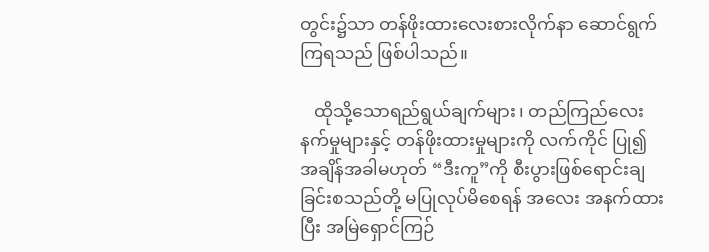တွင်း၌သာ တန်ဖိုးထားလေးစားလိုက်နာ ဆောင်ရွက်ကြရသည် ဖြစ်ပါသည်။

   ထိုသို့သောရည်ရွယ်ချက်များ၊ တည်ကြည်လေးနက်မှုများနှင့် တန်ဖိုးထားမှုများကို လက်ကိုင် ပြု၍ အချိန်အခါမဟုတ် “ဒီးကူ”ကို စီးပွားဖြစ်ရောင်းချခြင်းစသည်တို့ မပြုလုပ်မိစေရန် အလေး အနက်ထားပြီး အမြဲရှောင်ကြဉ်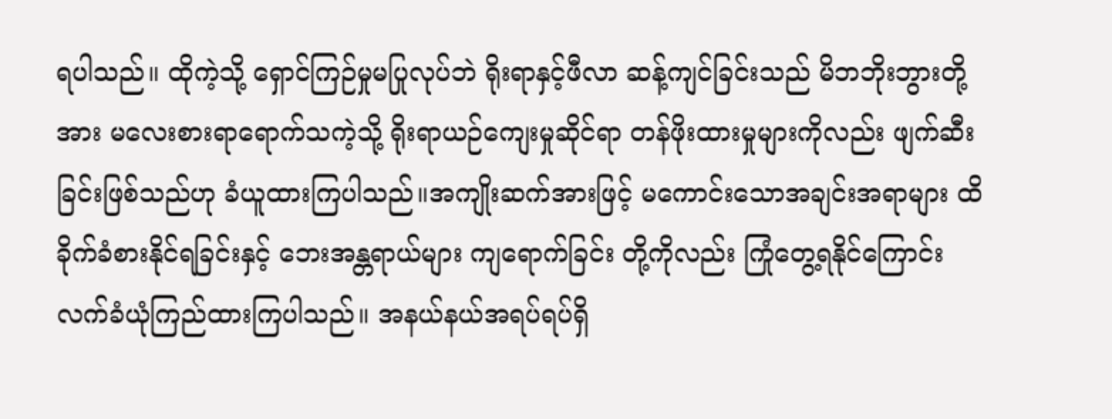ရပါသည်။ ထိုကဲ့သို့ ရှောင်ကြဉ်မှုမပြုလုပ်ဘဲ ရိုးရာနှင့်ဖီလာ ဆန့်ကျင်ခြင်းသည် မိဘဘိုးဘွားတို့အား မလေးစားရာရောက်သကဲ့သို့ ရိုးရာယဉ်ကျေးမှုဆိုင်ရာ တန်ဖိုးထားမှုများကိုလည်း ဖျက်ဆီးခြင်းဖြစ်သည်ဟု ခံယူထားကြပါသည်။အကျိုးဆက်အားဖြင့် မကောင်းသောအချင်းအရာများ ထိခိုက်ခံစားနိုင်ရခြင်းနှင့် ဘေးအန္တရာယ်များ ကျရောက်ခြင်း တို့ကိုလည်း ကြုံတွေ့ရနိုင်ကြောင်း လက်ခံယုံကြည်ထားကြပါသည်။ အနယ်နယ်အရပ်ရပ်ရှိ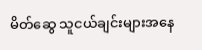မိတ်ဆွေ သူငယ်ချင်းများအနေ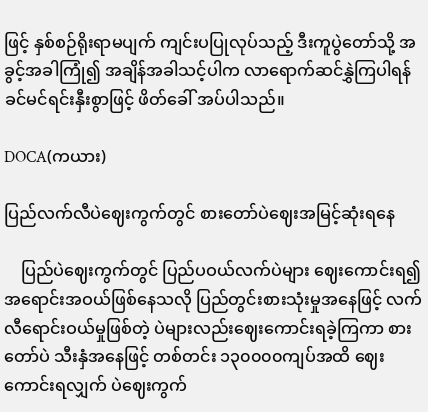ဖြင့် နှစ်စဉ်ရိုးရာမပျက် ကျင်းပပြုလုပ်သည့် ဒီးကူပွဲတော်သို့ အခွင့်အခါကြုံ၍ အချိန်အခါသင့်ပါက လာရောက်ဆင်နွှဲကြပါရန် ခင်မင်ရင်းနှီးစွာဖြင့် ဖိတ်ခေါ် အပ်ပါသည်။

DOCA(ကယား)

ပြည်လက်လီပဲဈေးကွက်တွင် စားတော်ပဲဈေးအမြင့်ဆုံးရနေ

    ပြည်ပဲဈေးကွက်တွင် ပြည်ပဝယ်လက်ပဲများ ဈေးကောင်းရ၍အရောင်းအဝယ်ဖြစ်နေသလို ပြည်တွင်းစားသုံးမှုအနေဖြင့် လက်လီရောင်းဝယ်မှုဖြစ်တဲ့ ပဲများလည်းဈေးကောင်းရခဲ့ကြကာ စားတော်ပဲ သီးနှံအနေဖြင့် တစ်တင်း ၁၃၀၀၀၀ကျပ်အထိ ဈေးကောင်းရလျှက် ပဲဈေးကွက်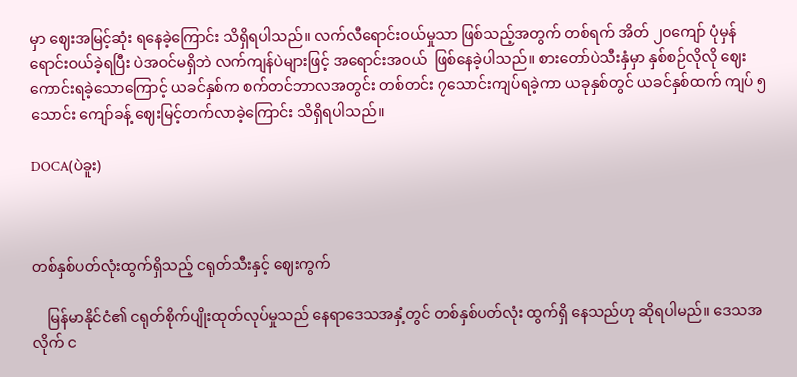မှာ ဈေးအမြင့်ဆုံး ရနေခဲ့ကြောင်း သိရှိရပါသည်။ လက်လီရောင်းဝယ်မှုသာ ဖြစ်သည့်အတွက် တစ်ရက် အိတ် ၂၀ကျော် ပုံမှန်ရောင်းဝယ်ခဲ့ရပြီး ပဲအဝင်မရှိဘဲ လက်ကျန်ပဲများဖြင့် အရောင်းအဝယ်  ဖြစ်နေခဲ့ပါသည်။ စားတော်ပဲသီးနှံမှာ နှစ်စဉ်လိုလို ဈေးကောင်းရခဲ့သောကြောင့် ယခင်နှစ်က စက်တင်ဘာလအတွင်း တစ်တင်း ၇သောင်းကျပ်ရခဲ့ကာ ယခုနှစ်တွင် ယခင်နှစ်ထက် ကျပ် ၅သောင်း ကျော်ခန့် ဈေးမြင့်တက်လာခဲ့ကြောင်း သိရှိရပါသည်။

DOCA(ပဲခူး)



တစ်နှစ်ပတ်လုံးထွက်ရှိသည့် ငရုတ်သီးနှင့် ဈေးကွက်

    မြန်မာနိုင်ငံ၏ ငရုတ်စိုက်ပျိုးထုတ်လုပ်မှုသည် နေရာဒေသအနှံ့တွင် တစ်နှစ်ပတ်လုံး ထွက်ရှိ နေသည်ဟု ဆိုရပါမည်။ ဒေသအလိုက် င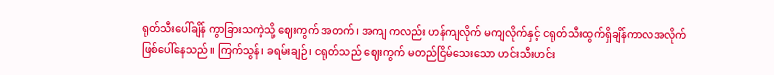ရုတ်သီးပေါ်ချိန် ကွာခြားသကဲ့သို့ ဈေးကွက် အတက်၊ အကျ ကလည်း ဟန်ကျလိုက် မကျလိုက်နှင့် ငရုတ်သီးထွက်ရှိချိန်ကာလအလိုက်  ဖြစ်ပေါ်နေသည်။ ကြက်သွန်၊ ခရမ်းချဉ်၊ ငရုတ်သည် ဈေးကွက် မတည်ငြိမ်သေးသော ဟင်းသီးဟင်း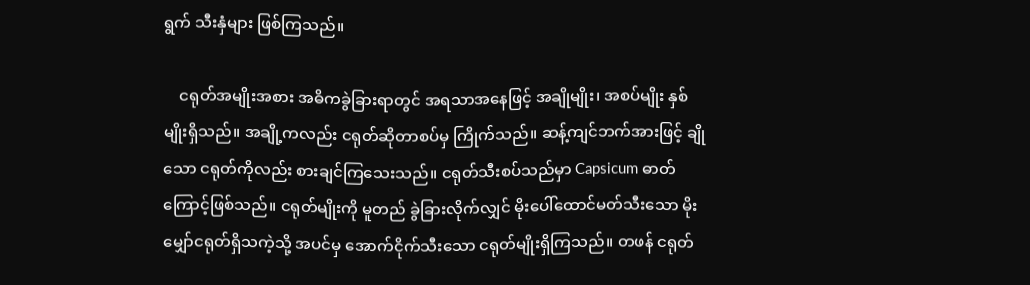ရွက် သီးနှံများ ဖြစ်ကြသည်။

    ငရုတ်အမျိုးအစား အဓိကခွဲခြားရာတွင် အရသာအနေဖြင့် အချိုမျိုး၊ အစပ်မျိုး နှစ်မျိုးရှိသည်။ အချို့ကလည်း ငရုတ်ဆိုတာစပ်မှ ကြိုက်သည်။ ဆန့်ကျင်ဘက်အားဖြင့် ချိုသော ငရုတ်ကိုလည်း စားချင်ကြသေးသည်။ ငရုတ်သီးစပ်သည်မှာ Capsicum ဓာတ်ကြောင့်ဖြစ်သည်။ ငရုတ်မျိုးကို မူတည် ခွဲခြားလိုက်လျှင် မိုးပေါ်ထောင်မတ်သီးသော မိုးမျှော်ငရုတ်ရှိသကဲ့သို့ အပင်မှ အောက်ငိုက်သီးသော ငရုတ်မျိုးရှိကြသည်။ တဖန် ငရုတ်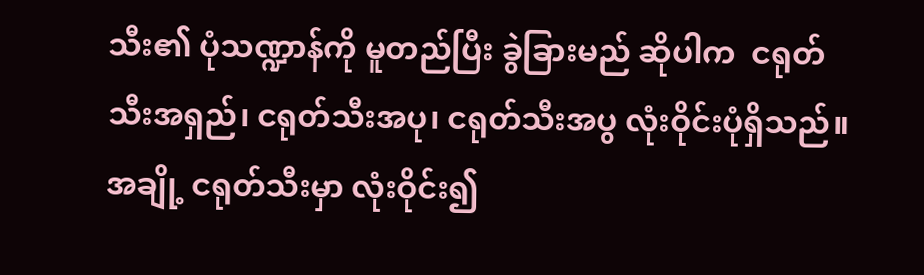သီး၏ ပုံသဏ္ဍာန်ကို မူတည်ပြီး ခွဲခြားမည် ဆိုပါက  ငရုတ်သီးအရှည်၊ ငရုတ်သီးအပု၊ ငရုတ်သီးအပွ လုံးဝိုင်းပုံရှိသည်။ အချို့ ငရုတ်သီးမှာ လုံးဝိုင်း၍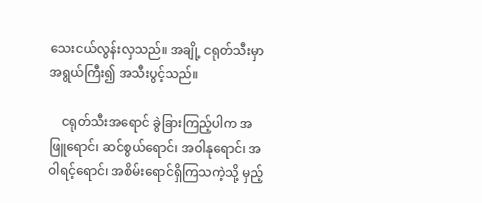သေးငယ်လွန်းလှသည်။ အချို့ ငရုတ်သီးမှာ အရွယ်ကြီး၍ အသီးပွင့်သည်။

    ငရုတ်သီးအရောင် ခွဲခြားကြည့်ပါက အဖြူရောင်၊ ဆင်စွယ်ရောင်၊ အဝါနုရောင်၊ အဝါရင့်ရောင်၊ အစိမ်းရောင်ရှိကြသကဲ့သို့ မှည့်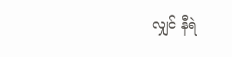လျှင် နီရဲ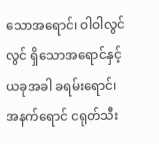သောအရောင်၊ ဝါဝါလွင်လွင် ရှိသောအရောင်နှင့် ယခုအခါ ခရမ်းရောင်၊ အနက်ရောင် ငရုတ်သီး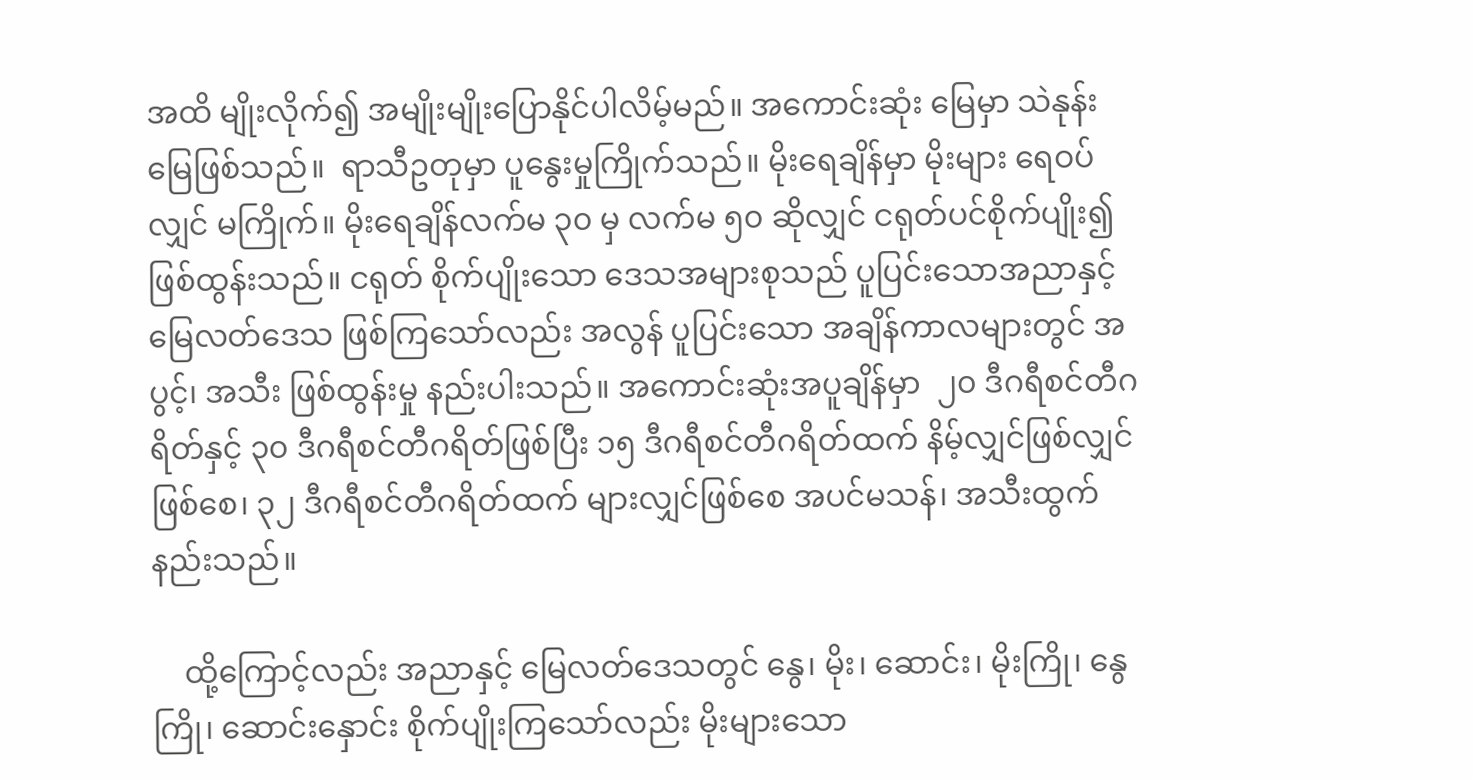အထိ မျိုးလိုက်၍ အမျိုးမျိုးပြောနိုင်ပါလိမ့်မည်။ အကောင်းဆုံး မြေမှာ သဲနုန်းမြေဖြစ်သည်။  ရာသီဥတုမှာ ပူနွေးမှုကြိုက်သည်။ မိုးရေချိန်မှာ မိုးများ ရေဝပ်လျှင် မကြိုက်။ မိုးရေချိန်လက်မ ၃၀ မှ လက်မ ၅၀ ဆိုလျှင် ငရုတ်ပင်စိုက်ပျိုး၍ ဖြစ်ထွန်းသည်။ ငရုတ် စိုက်ပျိုးသော ဒေသအများစုသည် ပူပြင်းသောအညာနှင့် မြေလတ်ဒေသ ဖြစ်ကြသော်လည်း အလွန် ပူပြင်းသော အချိန်ကာလများတွင် အပွင့်၊ အသီး ဖြစ်ထွန်းမှု နည်းပါးသည်။ အကောင်းဆုံးအပူချိန်မှာ  ၂၀ ဒီဂရီစင်တီဂရိတ်နှင့် ၃၀ ဒီဂရီစင်တီဂရိတ်ဖြစ်ပြီး ၁၅ ဒီဂရီစင်တီဂရိတ်ထက် နိမ့်လျှင်ဖြစ်လျှင် ဖြစ်စေ၊ ၃၂ ဒီဂရီစင်တီဂရိတ်ထက် များလျှင်ဖြစ်စေ အပင်မသန်၊ အသီးထွက်နည်းသည်။

    ထို့ကြောင့်လည်း အညာနှင့် မြေလတ်ဒေသတွင် နွေ၊ မိုး၊ ဆောင်း၊ မိုးကြို၊ နွေကြို၊ ဆောင်းနှောင်း စိုက်ပျိုးကြသော်လည်း မိုးများသော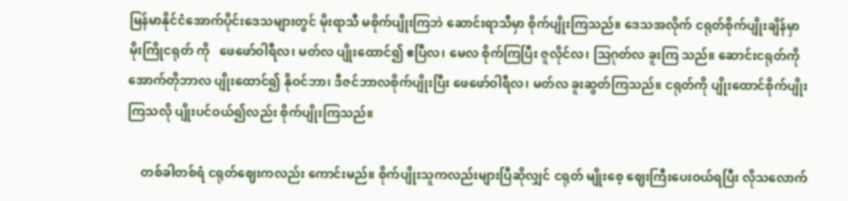မြန်မာနိုင်ငံအောက်ပိုင်းဒေသများတွင် မိုးရာသီ မစိုက်ပျိုးကြဘဲ ဆောင်းရာသီမှာ စိုက်ပျိုးကြသည်။ ဒေသအလိုက် ငရုတ်စိုက်ပျိုးချိန်မှာ မိုးကြိုငရုတ် ကို   ဖေဖော်ဝါရီလ၊ မတ်လ ပျိုးထောင်၍ ဧပြီလ၊ မေလ စိုက်ကြပြီး ဇူလိုင်လ၊ ဩဂုတ်လ ခူးကြ သည်။ ဆောင်းငရုတ်ကို အောက်တိုဘာလ ပျိုးထောင်၍ နိုဝင်ဘာ၊ ဒီဇင်ဘာလစိုက်ပျိုးပြီး ဖေဖော်ဝါရီလ၊ မတ်လ ခူးဆွတ်ကြသည်။ ငရုတ်ကို ပျိုးထောင်စိုက်ပျိုးကြသလို ပျိုးပင်ဝယ်၍လည်း စိုက်ပျိုးကြသည်။

    တစ်ခါတစ်ရံ ငရုတ်ဈေးကလည်း ကောင်းမည်။ စိုက်ပျိုးသူကလည်းများပြီဆိုလျှင် ငရုတ် မျိုးစေ့ ဈေးကြီးပေးဝယ်ရပြီး လိုသလောက်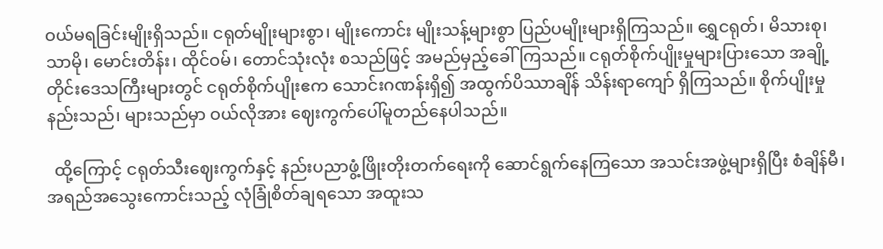ဝယ်မရခြင်းမျိုးရှိသည်။ ငရုတ်မျိုးများစွာ၊ မျိုးကောင်း မျိုးသန့်များစွာ ပြည်ပမျိုးများရှိကြသည်။ ရွှေငရုတ်၊ မိသားစု၊ သာမို၊ မောင်းတိန်း၊ ထိုင်ဝမ်၊ တောင်သုံးလုံး စသည်ဖြင့် အမည်မှည့်ခေါ်ကြသည်။ ငရုတ်စိုက်ပျိုးမှုများပြားသော အချို့ တိုင်းဒေသကြီးများတွင် ငရုတ်စိုက်ပျိုးဧက သောင်းဂဏန်းရှိ၍ အထွက်ပိဿာချိန် သိန်းရာကျော် ရှိကြသည်။ စိုက်ပျိုးမှု နည်းသည်၊ များသည်မှာ ဝယ်လိုအား ဈေးကွက်ပေါ်မူတည်နေပါသည်။

  ထို့ကြောင့် ငရုတ်သီးဈေးကွက်နှင့် နည်းပညာဖွံ့ဖြိုးတိုးတက်ရေးကို ဆောင်ရွက်နေကြသော အသင်းအဖွဲ့များရှိပြီး စံချိန်မီ၊ အရည်အသွေးကောင်းသည့် လုံခြုံစိတ်ချရသော အထူးသ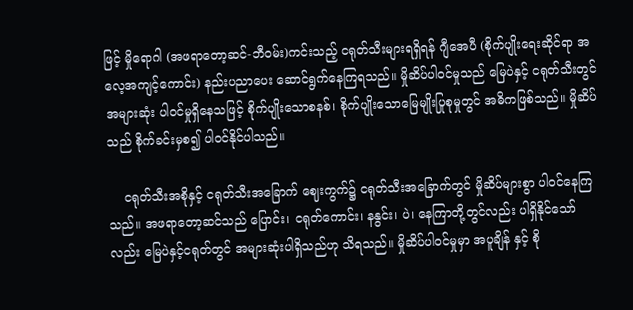ဖြင့် မှိုရောဂါ (အဖရာတော့ဆင်-ဘီဝမ်း)ကင်းသည့် ငရုတ်သီးများရရှိရန် ဂျီအေပီ (စိုက်ပျိုးရေးဆိုင်ရာ အလေ့အကျင့်ကောင်း) နည်းပညာပေး ဆောင်ရွက်နေကြရသည်။ မှိုဆိပ်ပါဝင်မှုသည် မြေပဲနှင့် ငရုတ်သီးတွင် အများဆုံး ပါဝင်မှုရှိနေသဖြင့် စိုက်ပျိုးသောစနစ်၊ စိုက်ပျိုးသောမြေမျိုးပြုစုမှုတွင် အဓိကဖြစ်သည်။ မှိုဆိပ်သည် စိုက်ခင်းမှစ၍ ပါဝင်နိုင်ပါသည်။

    ငရုတ်သီးအစိုနှင့် ငရုတ်သီးအခြောက် ဈေးကွက်၌ ငရုတ်သီးအခြောက်တွင် မှိုဆိပ်များစွာ ပါဝင်နေကြသည်။ အဖရာတော့ဆင်သည် ပြောင်း၊ ငရုတ်ကောင်း၊ နနွင်း၊ ပဲ၊ နေကြာတို့တွင်လည်း ပါရှိနိုင်သော်လည်း မြေပဲနှင့်ငရုတ်တွင် အများဆုံးပါရှိသည်ဟု သိရသည်။ မှိုဆိပ်ပါဝင်မှုမှာ အပူချိန် နှင့် စို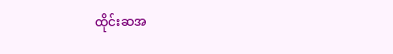ထိုင်းဆအ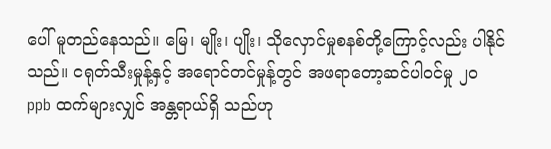ပေါ် မူတည်နေသည်။ မြေ၊ မျိုး၊ ပျိုး၊ သိုလှောင်မှုစနစ်တို့ကြောင့်လည်း ပါနိုင်သည်။ ငရုတ်သီးမှုန့်နှင့် အရောင်တင်မှုန့်တွင် အဖရာ‌တော့ဆင်ပါဝင်မှု ၂၀ ppb ထက်များလျှင် အန္တရာယ်ရှိ သည်ဟု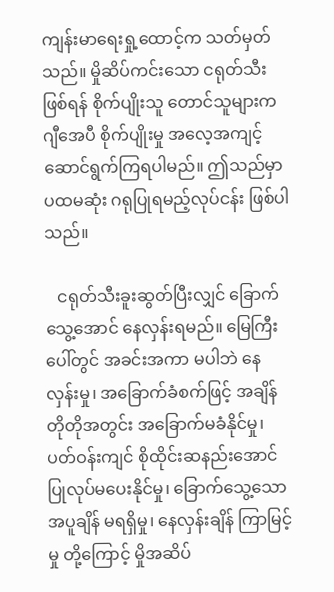ကျန်းမာရေးရှု့ထောင့်က သတ်မှတ်သည်။ မှိုဆိပ်ကင်းသော ငရုတ်သီးဖြစ်ရန် စိုက်ပျိုးသူ တောင်သူများက ဂျီအေပီ စိုက်ပျိုးမှု အလေ့အကျင့် ဆောင်ရွက်ကြရပါမည်။ ဤသည်မှာ ပထမဆုံး ဂရုပြုရမည့်လုပ်ငန်း ဖြစ်ပါသည်။

   ငရုတ်သီးခူးဆွတ်ပြီးလျှင် ခြောက်သွေ့အောင် နေလှန်းရမည်။ မြေကြီးပေါ်တွင် အခင်းအကာ မပါဘဲ နေလှန်းမှု၊ အခြောက်ခံစက်ဖြင့် အချိန်တိုတိုအတွင်း အခြောက်မခံနိုင်မှု၊ ပတ်ဝန်းကျင် စိုထိုင်းဆနည်းအောင် ပြုလုပ်မပေးနိုင်မှု၊ ခြောက်သွေ့သော အပူချိန် မရရှိမှု၊ နေလှန်းချိန် ကြာမြင့်မှု တို့ကြောင့် မှိုအဆိပ်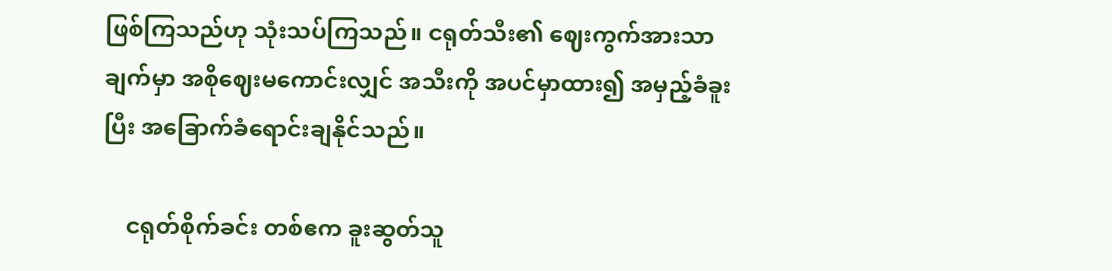ဖြစ်ကြသည်ဟု သုံးသပ်ကြသည်။ ငရုတ်သီး၏ ဈေးကွက်အားသာချက်မှာ အစိုဈေးမကောင်းလျှင် အသီးကို အပင်မှာထား၍ အမှည့်ခံခူးပြီး အခြောက်ခံရောင်းချနိုင်သည်။

    ငရုတ်စိုက်ခင်း တစ်ဧက ခူးဆွတ်သူ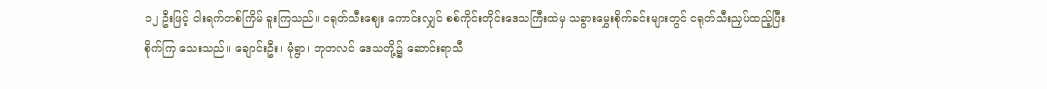၁၂ ဦးဖြင့် ငါးရက်တစ်ကြိမ် ခူးကြသည်။ ငရုတ်သီးဈေး ကောင်းလျှင် စစ်ကိုင်းတိုင်းဒေသကြီးထဲမှ သခွားမွှေးစိုက်ခင်းများတွင် ငရုတ်သီးညှပ်ထည့်ပြီး စိုက်ကြ သေးသည်။ ချောင်းဦး၊ မုံရွာ၊ ဘုတလင် ဒေသတို့၌ ဆောင်းရာသီ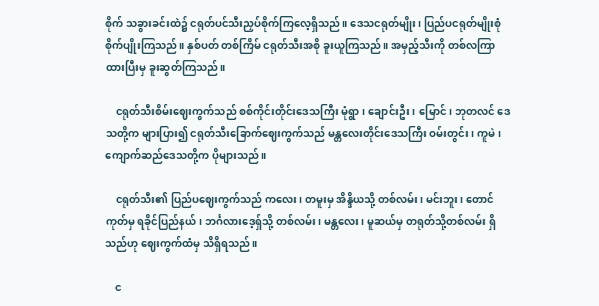စိုက် သခွားခင်းထဲ၌ ငရုတ်ပင်သီးညှပ်စိုက်ကြလေ့ရှိသည်။ ဒေသငရုတ်မျိုး၊ ပြည်ပငရုတ်မျိုးစုံ စိုက်ပျိုးကြသည်။ နှစ်ပတ် တစ်ကြိမ် ငရုတ်သီးအစို ခူးယူကြသည်။ အမှည့်သီးကို တစ်လကြာထားပြီးမှ ခူးဆွတ်ကြသည်။

    ငရုတ်သီးစိမ်းဈေးကွက်သည် စစ်ကိုင်းတိုင်းဒေသကြီး မုံရွာ၊ ချောင်းဦး၊ မြောင်၊ ဘုတလင် ဒေသတို့က များပြား၍ ငရုတ်သီးခြောက်ဈေးကွက်သည် မန္တလေးတိုင်းဒေသကြီး ဝမ်းတွင်း၊ ကူမဲ၊ ကျောက်ဆည်ဒေသတို့က ပိုများသည်။

    ငရုတ်သီး၏ ပြည်ပဈေးကွက်သည် ကလေး၊ တမူးမှ အိန္ဒိယသို့ တစ်လမ်း၊ မင်းဘူး၊ တောင်ကုတ်မှ ရခိုင်ပြည်နယ်၊ ဘင်္ဂလားဒေ့ရှ်သို့ တစ်လမ်း၊ မန္တလေး၊ မူဆယ်မှ တရုတ်သို့တစ်လမ်း ရှိသည်ဟု ဈေးကွက်ထံမှ သိရှိရသည်။

    င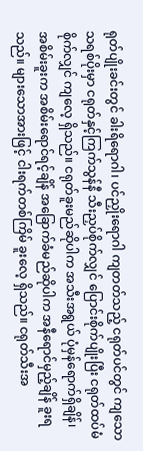ရုတ်ပျိုးခင်းတွင် ခါးရိရောဂါ၊ ပင်ညှိုးရောဂါ ကျတတ်သည့် ငရုတ်ပင်တွင် ကျသော သရစ်ပိုးမှာ ငရုတ်နှင့်ကြက်သွန်နီ သီးညှပ်စိုက်လျှင် ပြောင်းစိုက်ပျိုးပြီး ငရုတ်ထပ်မံစိုက်လျှင် ကျလေ့ ရှိသည်။ ငရုတ်ခူးမည်ဆိုပါက အသီးအရွယ် ပုံမှန်ရောက်ရှိချိန်၊ အစိမ်းခူးက အစိမ်းရောင်ရင့်ချိန် အခြောက်ခံမည်ဆိုပါက အနီရောင်မှည့်ချိန် ခူးရသည်။ များသောအားဖြင့် ငါးရက်တစ်ကြိမ် ခူးလေ့ ရှိသည်။ ငရုတ်သီးအ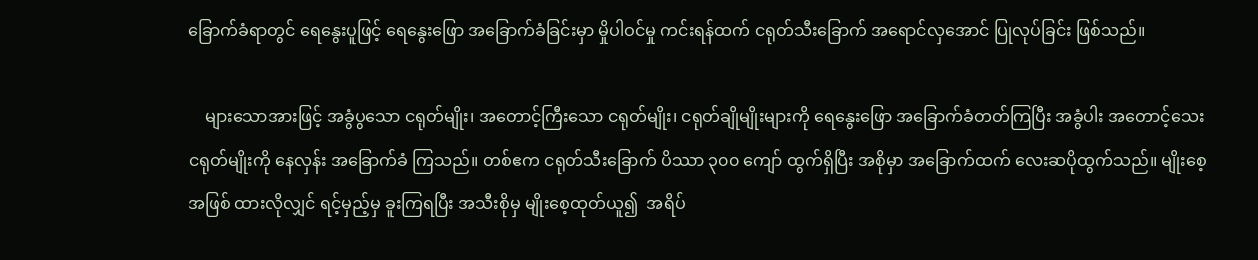ခြောက်ခံရာတွင် ရေနွေးပူဖြင့် ရေနွေးဖြော အခြောက်ခံခြင်းမှာ မှိုပါဝင်မှု ကင်းရန်ထက် ငရုတ်သီးခြောက် အရောင်လှအောင် ပြုလုပ်ခြင်း ဖြစ်သည်။

    များသောအားဖြင့် အခွံပွသော ငရုတ်မျိုး၊ အတောင့်ကြီးသော ငရုတ်မျိုး၊ ငရုတ်ချိုမျိုးများကို ရေနွေးဖြော အခြောက်ခံတတ်ကြပြီး အခွံပါး အတောင့်သေး ငရုတ်မျိုးကို နေလှန်း အခြောက်ခံ ကြသည်။ တစ်ဧက ငရုတ်သီးခြောက် ပိဿာ ၃၀၀ ကျော် ထွက်ရှိပြီး အစိုမှာ အခြောက်ထက် လေးဆပိုထွက်သည်။ မျိုးစေ့အဖြစ် ထားလိုလျှင် ရင့်မှည့်မှ ခူးကြရပြီး အသီးစိုမှ မျိုးစေ့ထုတ်ယူ၍  အရိပ်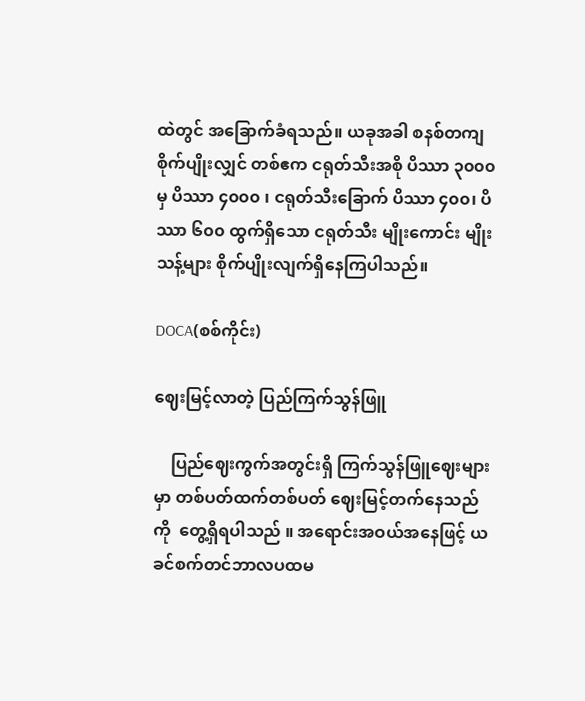ထဲတွင် အခြောက်ခံရသည်။ ယခုအခါ စနစ်တကျ စိုက်ပျိုးလျှင် တစ်ဧက ငရုတ်သီးအစို ပိဿာ ၃၀၀၀ မှ ပိဿာ ၄၀၀၀ ၊ ငရုတ်သီးခြောက် ပိဿာ ၄၀၀၊ ပိဿာ ၆၀၀ ထွက်ရှိသော ငရုတ်သီး မျိုးကောင်း မျိုးသန့်များ စိုက်ပျိုးလျက်ရှိနေကြပါသည်။

DOCA(စစ်ကိုင်း)

ဈေးမြင့်လာတဲ့ ပြည်ကြက်သွန်ဖြူ

    ပြည်ဈေးကွက်အတွင်းရှိ ကြက်သွန်ဖြူဈေးများမှာ တစ်ပတ်ထက်တစ်ပတ် ဈေးမြင့်တက်နေသည်ကို  တွေ့ရှိရပါသည် ။ အရောင်းအဝယ်အနေဖြင့် ယခင်စက်တင်ဘာလပထမ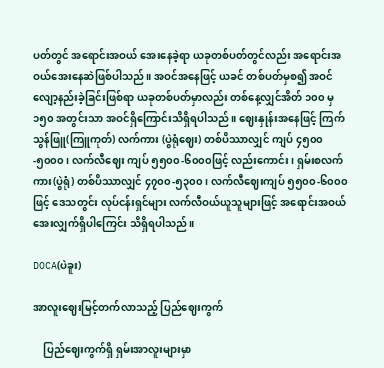ပတ်တွင် အရောင်းအဝယ် အေးနေခဲ့ရာ ယခုတစ်ပတ်တွင်လည်း အရောင်းအဝယ်အေးနေဆဲဖြစ်ပါသည်။ အဝင်အနေဖြင့် ယခင် တစ်ပတ်မှစ၍ အဝင်လျော့နည်းခဲ့ခြင်းဖြစ်ရာ ယခုတစ်ပတ်မှာလည်း တစ်နေ့လျှင်အိတ် ၁၀၀ မှ ၁၅၀ အတွင်းသာ အဝင်ရှိကြောင်းသိရှိရပါသည်။ ဈေးနှုန်းအနေဖြင့် ကြက်သွန်ဖြူ(ကြူကုတ်) လက်ကား (ပွဲရုံဈေး) တစ်ပိဿာလျှင် ကျပ် ၄၅၀၀-၅၀၀၀၊ လက်လီဈေး ကျပ် ၅၅၀၀-၆၀၀၀ဖြင့် လည်းကောင်း၊ ရှမ်းစလက်ကား(ပွဲရုံ) တစ်ပိဿာလျှင် ၄၇၀၀-၅၃၀၀၊ လက်လီဈေးကျပ် ၅၅၀၀-၆၀၀၀ဖြင့် ဒေသတွင်း လုပ်ငန်းရှင်များ လက်လီဝယ်ယူသူများဖြင့် အရောင်းအဝယ်အေးလျှက်ရှိပါကြေင်း သိရှိရပါသည်။

DOCA(ပဲခူး)

အာလူးဈေးမြင့်တက်လာသည့် ပြည်ဈေးကွက်

    ပြည်ဈေးကွက်ရှိ ရှမ်းအာလူးများမှာ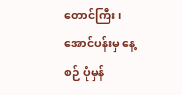တောင်ကြီး၊ အောင်ပန်းမှ နေ့စဉ် ပုံမှန်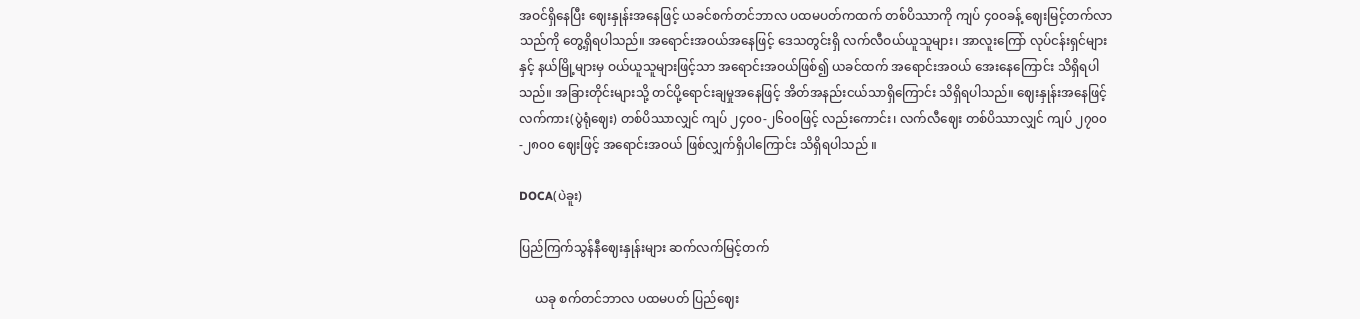အဝင်ရှိနေပြီး ဈေးနှုန်းအနေဖြင့် ယခင်စက်တင်ဘာလ ပထမပတ်ကထက် တစ်ပိဿာကို ကျပ် ၄၀၀ခန့် ဈေးမြင့်တက်လာသည်ကို တွေ့ရှိရပါသည်။ အရောင်းအဝယ်အနေဖြင့် ဒေသတွင်းရှိ လက်လီဝယ်ယူသူများ၊ အာလူးကြော် လုပ်ငန်းရှင်များနှင့် နယ်မြို့များမှ ဝယ်ယူသူများဖြင့်သာ အရောင်းအဝယ်ဖြစ်၍ ယခင်ထက် အရောင်းအဝယ် အေးနေကြောင်း သိရှိရပါသည်။ အခြားတိုင်းများသို့ တင်ပို့ရောင်းချမှုအနေဖြင့် အိတ်အနည်းငယ်သာရှိကြောင်း သိရှိရပါသည်။ ဈေးနှုန်းအနေဖြင့် လက်ကား(ပွဲရုံဈေး) တစ်ပိဿာလျှင် ကျပ် ၂၄၀၀-၂၆၀၀ဖြင့် လည်းကောင်း၊ လက်လီဈေး တစ်ပိဿာလျှင် ကျပ် ၂၇၀၀-၂၈၀၀ ဈေးဖြင့် အရောင်းအဝယ် ဖြစ်လျှက်ရှိပါကြောင်း သိရှိရပါသည် ။

DOCA(ပဲခူး)

ပြည်ကြက်သွန်နီဈေးနှုန်းများ ဆက်လက်မြင့်တက်

     ယခု စက်တင်ဘာလ ပထမပတ် ပြည်ဈေး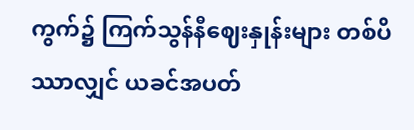ကွက်၌ ကြက်သွန်နီဈေးနှုန်းများ တစ်ပိဿာလျှင် ယခင်အပတ်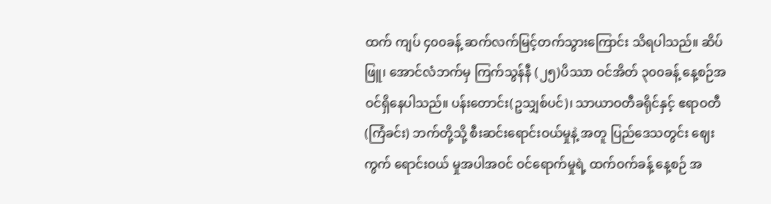ထက် ကျပ် ၄၀၀ခန့် ဆက်လက်မြင့်တက်သွားကြောင်း သိရပါသည်။ ဆိပ်ဖြူ၊ အောင်လံဘက်မှ ကြက်သွန်နီ (၂၅)ပိဿာ ဝင်အိတ် ၃၀၀ခန့် နေ့စဉ်အဝင်ရှိနေပါသည်။ ပန်းတောင်း(ဥသျှစ်ပင်)၊ သာယာဝတီခရိုင်နှင့် ဧရာဝတီ (ကြံခင်း) ဘက်တို့သို့ စီးဆင်းရောင်းဝယ်မှုနဲ့ အတူ ပြည်ဒေသတွင်း ဈေးကွက် ရောင်းဝယ် မှုအပါအဝင် ဝင်ရောက်မှုရဲ့ ထက်ဝက်ခန့် နေ့စဉ် အ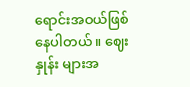ရောင်းအဝယ်ဖြစ်နေပါတယ်။ ဈေးနှုန်း များအ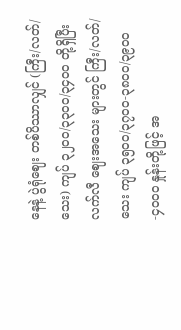နေနဲ့ ပွဲရုံဈေး တစ်ပိဿာလျှင် (ကြီး/လတ်/သေး) ကျပ် ၃၂၀၀/၃၃၀၀/၃၄၀၀ တို့ရှိပြီး လက်လီ ဈေးအသေး များတွင် ကြီး/လတ်/သေး ကျပ် ၃၅၀၀/၃၇၀၀-၃၈၀၀/၃၉၀၀-၄၀၀၀ နှုန်းတို့ဖြင့် အ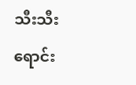သီးသီး ရောင်း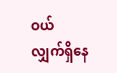ဝယ် လျှက်ရှိနေ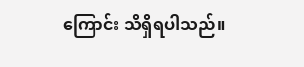ကြောင်း သိရှိရပါသည်။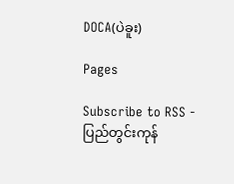DOCA(ပဲခူး)

Pages

Subscribe to RSS - ပြည်တွင်းကုန်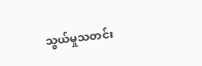သွယ်မှုသတင်း